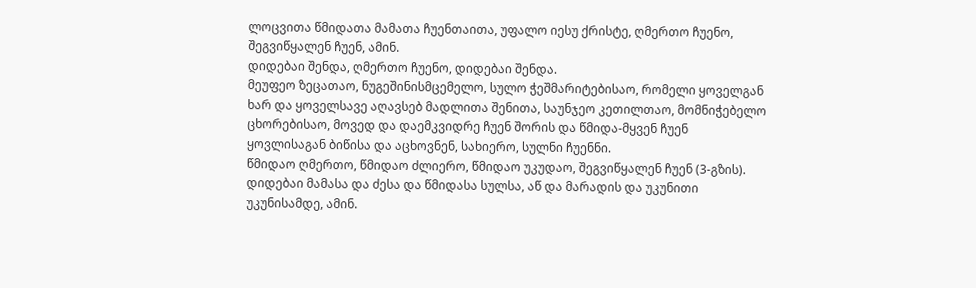ლოცვითა წმიდათა მამათა ჩუენთაითა, უფალო იესუ ქრისტე, ღმერთო ჩუენო, შეგვიწყალენ ჩუენ, ამინ.
დიდებაი შენდა, ღმერთო ჩუენო, დიდებაი შენდა.
მეუფეო ზეცათაო, ნუგეშინისმცემელო, სულო ჭეშმარიტებისაო, რომელი ყოველგან ხარ და ყოველსავე აღავსებ მადლითა შენითა, საუნჯეო კეთილთაო, მომნიჭებელო ცხორებისაო, მოვედ და დაემკვიდრე ჩუენ შორის და წმიდა-მყვენ ჩუენ ყოვლისაგან ბიწისა და აცხოვნენ, სახიერო, სულნი ჩუენნი.
წმიდაო ღმერთო, წმიდაო ძლიერო, წმიდაო უკუდაო, შეგვიწყალენ ჩუენ (3-გზის).
დიდებაი მამასა და ძესა და წმიდასა სულსა, აწ და მარადის და უკუნითი უკუნისამდე, ამინ.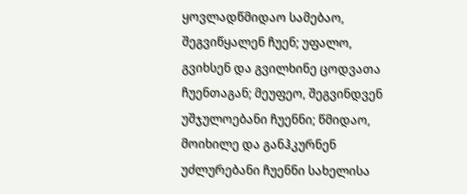ყოვლადწმიდაო სამებაო, შეგვიწყალენ ჩუენ; უფალო, გვიხსენ და გვილხინე ცოდვათა ჩუენთაგან; მეუფეო, შეგვინდვენ უშჯულოებანი ჩუენნი; წმიდაო, მოიხილე და განჰკურნენ უძლურებანი ჩუენნი სახელისა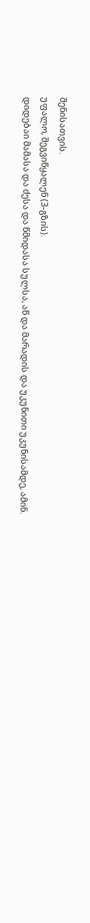შენისათვის.
უფალო, შეგვიწყალენ (3-გზის).
დიდებაი მამასა და ძესა და წმიდასა სულსა, აწ და მარადის და უკუნითი უკუნისამდე, ამინ.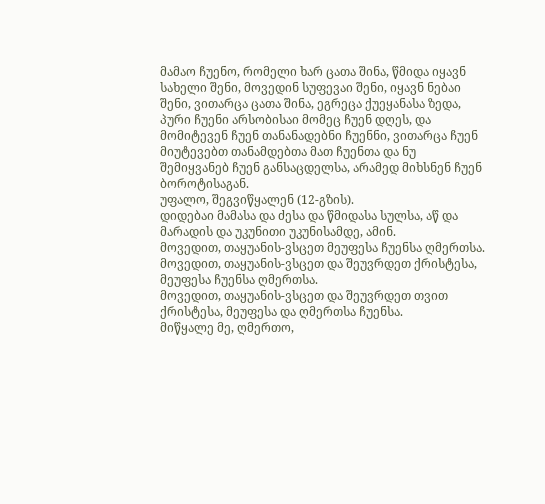მამაო ჩუენო, რომელი ხარ ცათა შინა, წმიდა იყავნ სახელი შენი, მოვედინ სუფევაი შენი, იყავნ ნებაი შენი, ვითარცა ცათა შინა, ეგრეცა ქუეყანასა ზედა, პური ჩუენი არსობისაი მომეც ჩუენ დღეს, და მომიტევენ ჩუენ თანანადებნი ჩუენნი, ვითარცა ჩუენ მიუტევებთ თანამდებთა მათ ჩუენთა და ნუ შემიყვანებ ჩუენ განსაცდელსა, არამედ მიხსნენ ჩუენ ბოროტისაგან.
უფალო, შეგვიწყალენ (12-გზის).
დიდებაი მამასა და ძესა და წმიდასა სულსა, აწ და მარადის და უკუნითი უკუნისამდე, ამინ.
მოვედით, თაყუანის-ვსცეთ მეუფესა ჩუენსა ღმერთსა.
მოვედით, თაყუანის-ვსცეთ და შეუვრდეთ ქრისტესა, მეუფესა ჩუენსა ღმერთსა.
მოვედით, თაყუანის-ვსცეთ და შეუვრდეთ თვით ქრისტესა, მეუფესა და ღმერთსა ჩუენსა.
მიწყალე მე, ღმერთო,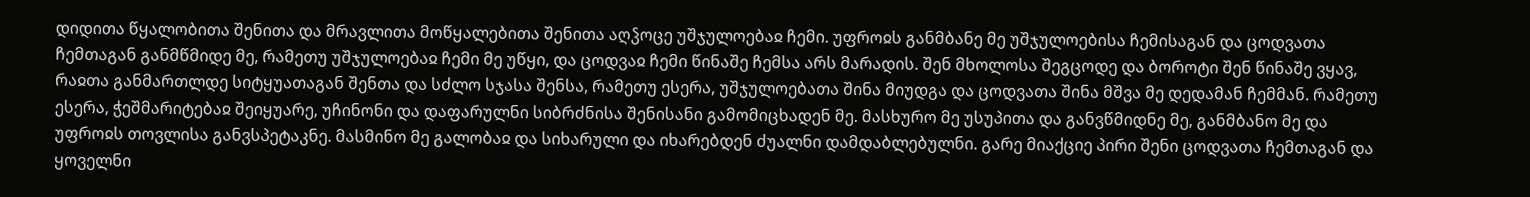დიდითა წყალობითა შენითა და მრავლითა მოწყალებითა შენითა აღჴოცე უშჯულოებაჲ ჩემი. უფროჲს განმბანე მე უშჯულოებისა ჩემისაგან და ცოდვათა ჩემთაგან განმწმიდე მე, რამეთუ უშჯულოებაჲ ჩემი მე უწყი, და ცოდვაჲ ჩემი წინაშე ჩემსა არს მარადის. შენ მხოლოსა შეგცოდე და ბოროტი შენ წინაშე ვყავ, რაჲთა განმართლდე სიტყუათაგან შენთა და სძლო სჯასა შენსა, რამეთუ ესერა, უშჯულოებათა შინა მიუდგა და ცოდვათა შინა მშვა მე დედამან ჩემმან. რამეთუ ესერა, ჭეშმარიტებაჲ შეიყუარე, უჩინონი და დაფარულნი სიბრძნისა შენისანი გამომიცხადენ მე. მასხურო მე უსუპითა და განვწმიდნე მე, განმბანო მე და უფროჲს თოვლისა განვსპეტაკნე. მასმინო მე გალობაჲ და სიხარული და იხარებდენ ძუალნი დამდაბლებულნი. გარე მიაქციე პირი შენი ცოდვათა ჩემთაგან და ყოველნი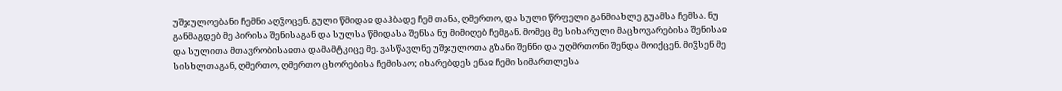უშჯულოებანი ჩემნი აღჴოცენ. გული წმიდაჲ დაჰბადე ჩემ თანა, ღმერთო, და სული წრფელი განმიახლე გუამსა ჩემსა. ნუ განმაგდებ მე პირისა შენისაგან და სულსა წმიდასა შენსა ნუ მიმიღებ ჩემგან. მომეც მე სიხარული მაცხოვარებისა შენისაჲ და სულითა მთავრობისაჲთა დამამტკიცე მე. ვასწავლნე უშჯულოთა გზანი შენნი და უღმრთონი შენდა მოიქცენ. მიჴსენ მე სისხლთაგან, ღმერთო, ღმერთო ცხორებისა ჩემისაო; იხარებდეს ენაჲ ჩემი სიმართლესა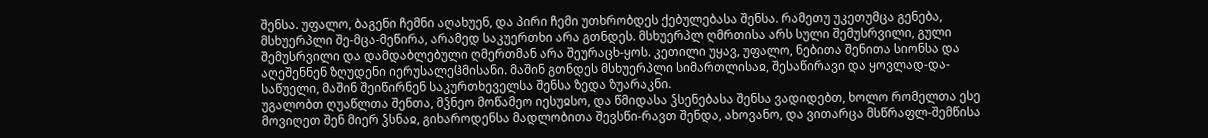შენსა. უფალო, ბაგენი ჩემნი აღახუენ, და პირი ჩემი უთხრობდეს ქებულებასა შენსა. რამეთუ უკეთუმცა გენება, მსხუერპლი შე-მცა-მეწირა, არამედ საკუერთხი არა გთნდეს. მსხუერპლ ღმრთისა არს სული შემუსრვილი, გული შემუსრვილი და დამდაბლებული ღმერთმან არა შეურაცხ-ყოს. კეთილი უყავ, უფალო, ნებითა შენითა სიონსა და აღეშენნენ ზღუდენი იერუსალეჱმისანი. მაშინ გთნდეს მსხუერპლი სიმართლისაჲ, შესაწირავი და ყოვლად-და-საწუელი, მაშინ შეიწირნენ საკურთხეველსა შენსა ზედა ზუარაკნი.
უგალობთ ღუაწლთა შენთა, მჴნეო მოწამეო იესუჲსო, და წმიდასა ჴსენებასა შენსა ვადიდებთ, ხოლო რომელთა ესე მოვიღეთ შენ მიერ ჴსნაჲ, გიხაროდენსა მადლობითა შევსწი-რავთ შენდა, ახოვანო, და ვითარცა მსწრაფლ-შემწისა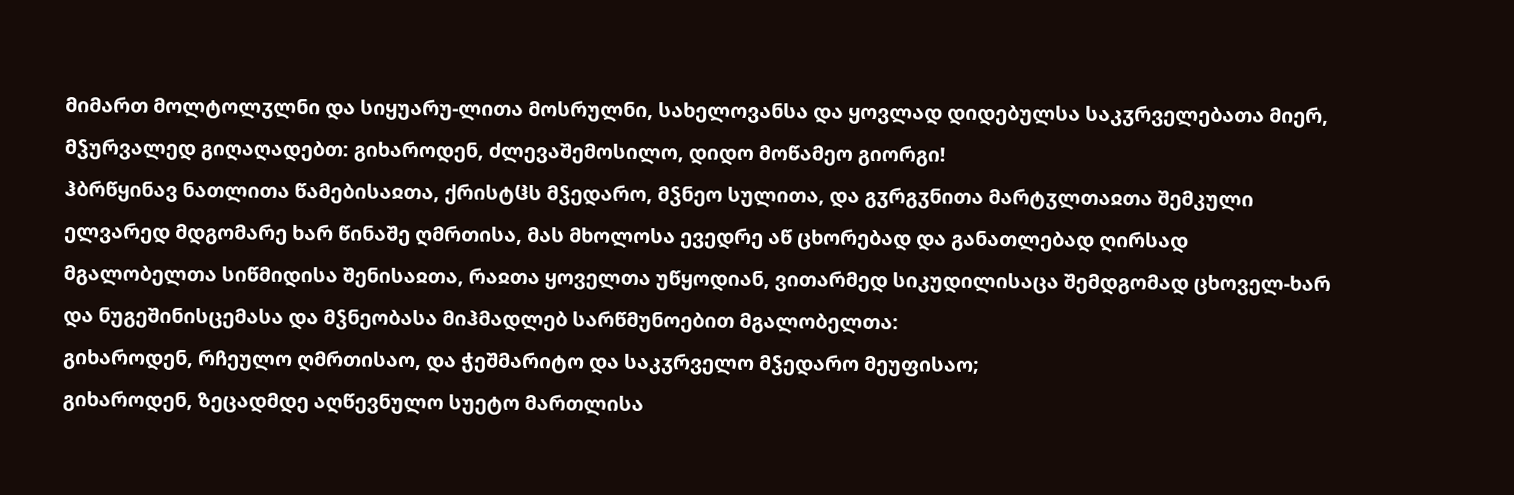მიმართ მოლტოლჳლნი და სიყუარუ-ლითა მოსრულნი, სახელოვანსა და ყოვლად დიდებულსა საკჳრველებათა მიერ, მჴურვალედ გიღაღადებთ: გიხაროდენ, ძლევაშემოსილო, დიდო მოწამეო გიორგი!
ჰბრწყინავ ნათლითა წამებისაჲთა, ქრისტჱს მჴედარო, მჴნეო სულითა, და გჳრგჳნითა მარტჳლთაჲთა შემკული ელვარედ მდგომარე ხარ წინაშე ღმრთისა, მას მხოლოსა ევედრე აწ ცხორებად და განათლებად ღირსად მგალობელთა სიწმიდისა შენისაჲთა, რაჲთა ყოველთა უწყოდიან, ვითარმედ სიკუდილისაცა შემდგომად ცხოველ-ხარ და ნუგეშინისცემასა და მჴნეობასა მიჰმადლებ სარწმუნოებით მგალობელთა:
გიხაროდენ, რჩეულო ღმრთისაო, და ჭეშმარიტო და საკჳრველო მჴედარო მეუფისაო;
გიხაროდენ, ზეცადმდე აღწევნულო სუეტო მართლისა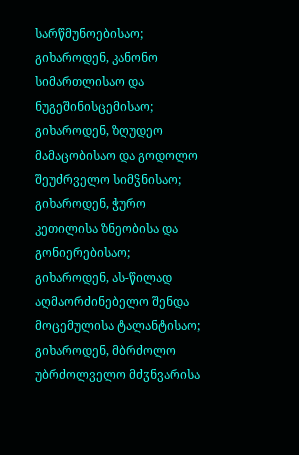სარწმუნოებისაო;
გიხაროდენ, კანონო სიმართლისაო და ნუგეშინისცემისაო;
გიხაროდენ, ზღუდეო მამაცობისაო და გოდოლო შეუძრველო სიმჴნისაო;
გიხაროდენ, ჭურო კეთილისა ზნეობისა და გონიერებისაო;
გიხაროდენ, ას-წილად აღმაორძინებელო შენდა მოცემულისა ტალანტისაო;
გიხაროდენ, მბრძოლო უბრძოლველო მძჳნვარისა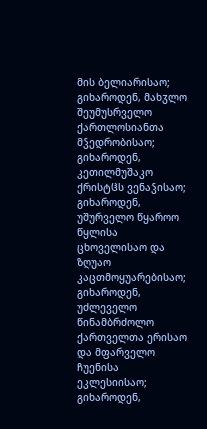მის ბელიარისაო;
გიხაროდენ, მახჳლო შეუმუსრველო ქართლოსიანთა მჴედრობისაო;
გიხაროდენ, კეთილმუშაკო ქრისტჱს ვენაჴისაო;
გიხაროდენ, უშურველო წყაროო წყლისა ცხოველისაო და ზღუაო კაცთმოყუარებისაო;
გიხაროდენ, უძლეველო წინამბრძოლო ქართველთა ერისაო და მფარველო ჩუენისა ეკლესიისაო;
გიხაროდენ,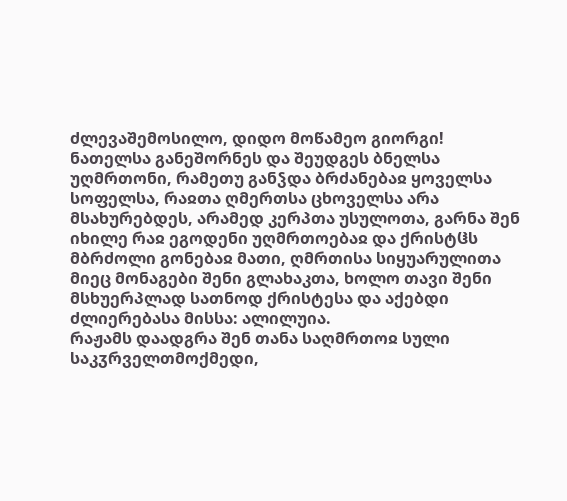ძლევაშემოსილო, დიდო მოწამეო გიორგი!
ნათელსა განეშორნეს და შეუდგეს ბნელსა უღმრთონი, რამეთუ განჴდა ბრძანებაჲ ყოველსა სოფელსა, რაჲთა ღმერთსა ცხოველსა არა მსახურებდეს, არამედ კერპთა უსულოთა, გარნა შენ იხილე რაჲ ეგოდენი უღმრთოებაჲ და ქრისტჱს მბრძოლი გონებაჲ მათი, ღმრთისა სიყუარულითა მიეც მონაგები შენი გლახაკთა, ხოლო თავი შენი მსხუერპლად სათნოდ ქრისტესა და აქებდი ძლიერებასა მისსა: ალილუია.
რაჟამს დაადგრა შენ თანა საღმრთოჲ სული საკჳრველთმოქმედი,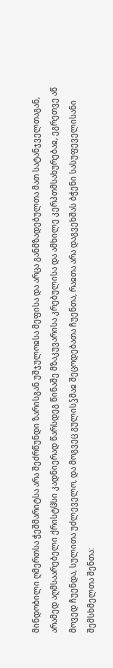მინდობილი ღმერთსა ჭეშმარიტსა არა შეძრწუნდი ზარისგან უშჯულოჲსა მეფისა და არცა განმზადებულთა მათ სატანჯველთაგან, არამედ აღმსაარებელი ქრისტჱსი კადნიერად წარსდეგ წინაშე მზაკუვარისა კრებულისა და ამხილე კერპთმსახურებაჲ, ეგრეთვე აწ მოვედ ჩუენდა, სულითა უძლეველო, და მოგვეც გულისჴმაჲ შეცოდებათა ჩუენთა, რაჲთა არა დაგვეხშას ბჭენი სასუფეველისანი შემსხმელთა შენთა: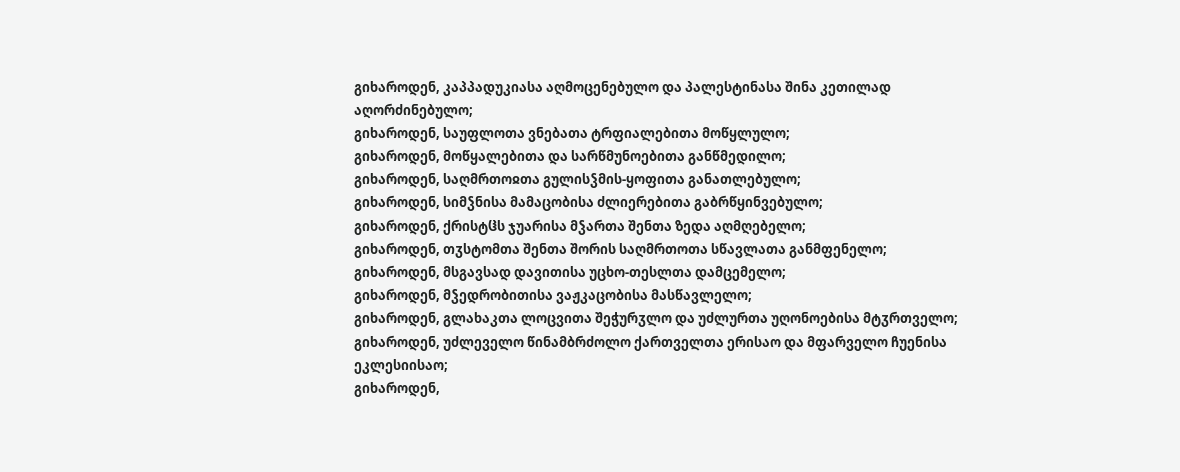გიხაროდენ, კაპპადუკიასა აღმოცენებულო და პალესტინასა შინა კეთილად აღორძინებულო;
გიხაროდენ, საუფლოთა ვნებათა ტრფიალებითა მოწყლულო;
გიხაროდენ, მოწყალებითა და სარწმუნოებითა განწმედილო;
გიხაროდენ, საღმრთოჲთა გულისჴმის-ყოფითა განათლებულო;
გიხაროდენ, სიმჴნისა მამაცობისა ძლიერებითა გაბრწყინვებულო;
გიხაროდენ, ქრისტჱს ჯუარისა მჴართა შენთა ზედა აღმღებელო;
გიხაროდენ, თჳსტომთა შენთა შორის საღმრთოთა სწავლათა განმფენელო;
გიხაროდენ, მსგავსად დავითისა უცხო-თესლთა დამცემელო;
გიხაროდენ, მჴედრობითისა ვაჟკაცობისა მასწავლელო;
გიხაროდენ, გლახაკთა ლოცვითა შეჭურჳლო და უძლურთა უღონოებისა მტჳრთველო;
გიხაროდენ, უძლეველო წინამბრძოლო ქართველთა ერისაო და მფარველო ჩუენისა ეკლესიისაო;
გიხაროდენ,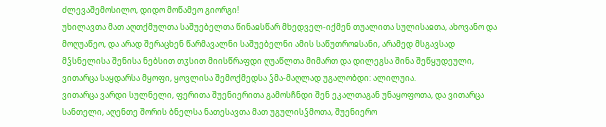ძლევაშემოსილო, დიდო მოწამეო გიორგი!
უხილავთა მათ აღთქმულთა საშუებელთა წინაჲსწარ მხედველ-იქმენ თუალითა სულისაჲთა, ახოვანო და მოღუაწეო, და არად შერაცხენ წარმავალნი საშუებელნი ამის საწუთროჲსანი, არამედ მსგავსად მჴსნელისა შენისა ნებსით თჳსით მიისწრაფდი ღუაწლთა მიმართ და დილეგსა შინა შეწყუდეული, ვითარცა საყდარსა მყოფი, ყოვლისა შემოქმედსა ჴმა-მაღლად უგალობდი: ალილუია.
ვითარცა ვარდი სულნელი, ფერითა შუენიერითა გამოსჩნდი შენ ეკალთაგან უნაყოფოთა, და ვითარცა სანთელი, აღენთე შორის ბნელსა ნათესავთა მათ უგულისჴმოთა, შუენიერო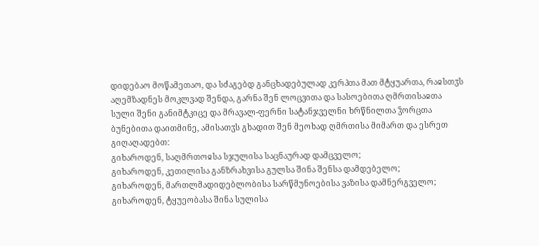დიდებაო მოწამეთაო, და სძაგებდ განცხადებულად კერპთა მათ მტყუართა, რაჲსთჳს აღემზადნეს მოკლვად შენდა, გარნა შენ ლოცვითა და სასოებითა ღმრთისაჲთა სული შენი განიმტკიცე და მრავალ-ფერნი სატანჯველნი ხრწნილთა ჴორცთა ბუნებითა დაითმინე, ამისათჳს გხადით შენ მეოხად ღმრთისა მიმართ და ესრეთ გიღაღადებთ:
გიხაროდენ, საღმრთოჲსა სჯულისა საცნაურად დამცველო;
გიხაროდენ, კეთილისა განზრახვისა გულსა შინა შენსა დამდებელო;
გიხაროდენ, მართლმადიდებლობისა სარწმუნოებისა ვაზისა დამნერგველო;
გიხაროდენ, ტყუეობასა შინა სულისა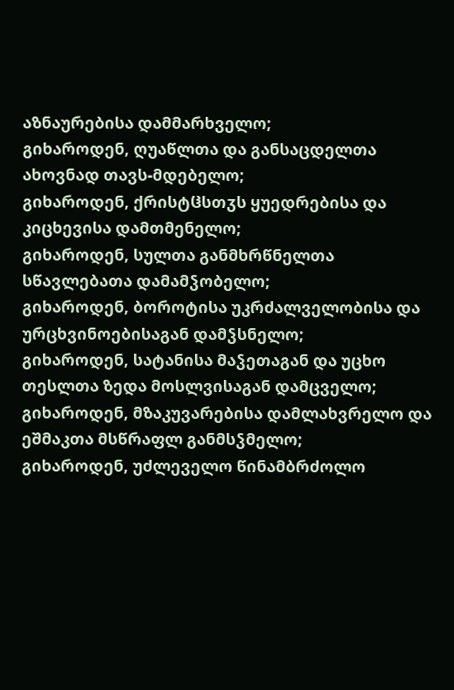აზნაურებისა დამმარხველო;
გიხაროდენ, ღუაწლთა და განსაცდელთა ახოვნად თავს-მდებელო;
გიხაროდენ, ქრისტჱსთჳს ყუედრებისა და კიცხევისა დამთმენელო;
გიხაროდენ, სულთა განმხრწნელთა სწავლებათა დამამჴობელო;
გიხაროდენ, ბოროტისა უკრძალველობისა და ურცხვინოებისაგან დამჴსნელო;
გიხაროდენ, სატანისა მაჴეთაგან და უცხო თესლთა ზედა მოსლვისაგან დამცველო;
გიხაროდენ, მზაკუვარებისა დამლახვრელო და ეშმაკთა მსწრაფლ განმსჴმელო;
გიხაროდენ, უძლეველო წინამბრძოლო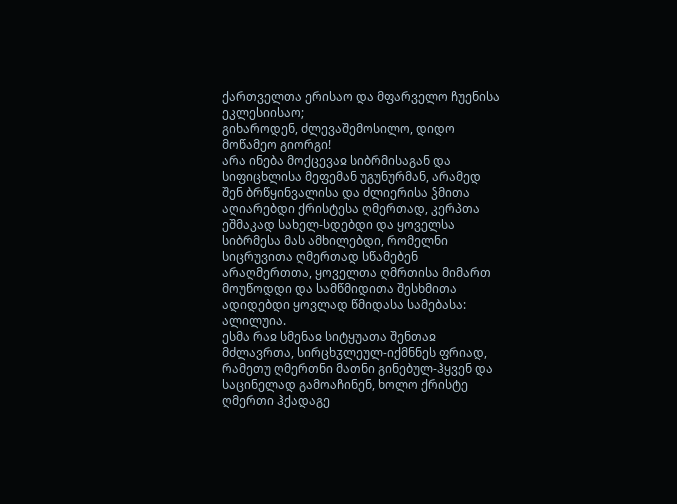ქართველთა ერისაო და მფარველო ჩუენისა ეკლესიისაო;
გიხაროდენ, ძლევაშემოსილო, დიდო მოწამეო გიორგი!
არა ინება მოქცევაჲ სიბრმისაგან და სიფიცხლისა მეფემან უგუნურმან, არამედ შენ ბრწყინვალისა და ძლიერისა ჴმითა აღიარებდი ქრისტესა ღმერთად, კერპთა ეშმაკად სახელ-სდებდი და ყოველსა სიბრმესა მას ამხილებდი, რომელნი სიცრუვითა ღმერთად სწამებენ არაღმერთთა, ყოველთა ღმრთისა მიმართ მოუწოდდი და სამწმიდითა შესხმითა ადიდებდი ყოვლად წმიდასა სამებასა: ალილუია.
ესმა რაჲ სმენაჲ სიტყუათა შენთაჲ მძლავრთა, სირცხჳლეულ-იქმნნეს ფრიად, რამეთუ ღმერთნი მათნი გინებულ-ჰყვენ და საცინელად გამოაჩინენ, ხოლო ქრისტე ღმერთი ჰქადაგე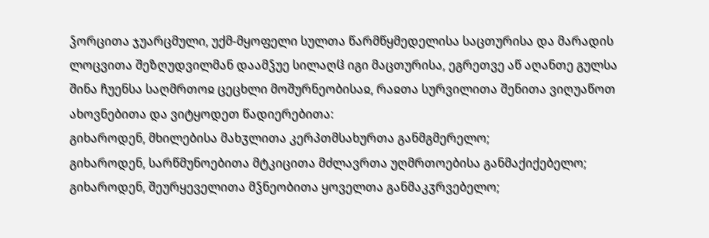ჴორცითა ჯუარცმული, უქმ-მყოფელი სულთა წარმწყმედელისა საცთურისა და მარადის ლოცვითა შეზღუდვილმან დაამჴუე სილაღჱ იგი მაცთურისა, ეგრეთვე აწ აღანთე გულსა შინა ჩუენსა საღმრთოჲ ცეცხლი მოშურნეობისაჲ, რაჲთა სურვილითა შენითა ვიღუაწოთ ახოვნებითა და ვიტყოდეთ წადიერებითა:
გიხაროდენ, მხილებისა მახჳლითა კერპთმსახურთა განმგმერელო;
გიხაროდენ, სარწმუნოებითა მტკიცითა მძლავრთა უღმრთოებისა განმაქიქებელო;
გიხაროდენ, შეურყეველითა მჴნეობითა ყოველთა განმაკჳრვებელო;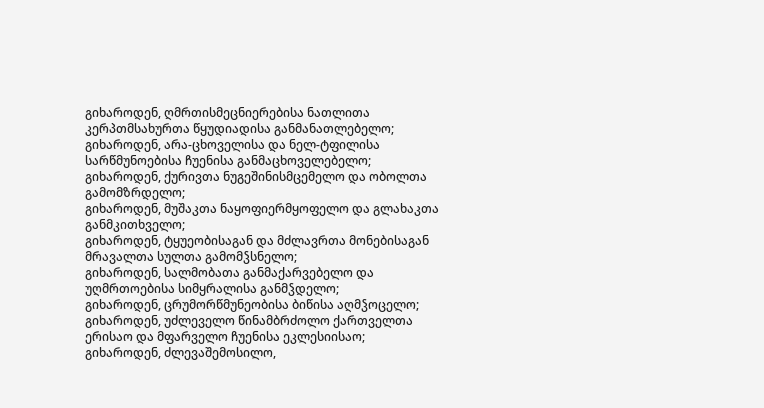გიხაროდენ, ღმრთისმეცნიერებისა ნათლითა კერპთმსახურთა წყუდიადისა განმანათლებელო;
გიხაროდენ, არა-ცხოველისა და ნელ-ტფილისა სარწმუნოებისა ჩუენისა განმაცხოველებელო;
გიხაროდენ, ქურივთა ნუგეშინისმცემელო და ობოლთა გამომზრდელო;
გიხაროდენ, მუშაკთა ნაყოფიერმყოფელო და გლახაკთა განმკითხველო;
გიხაროდენ, ტყუეობისაგან და მძლავრთა მონებისაგან მრავალთა სულთა გამომჴსნელო;
გიხაროდენ, სალმობათა განმაქარვებელო და უღმრთოებისა სიმყრალისა განმჴდელო;
გიხაროდენ, ცრუმორწმუნეობისა ბიწისა აღმჴოცელო;
გიხაროდენ, უძლეველო წინამბრძოლო ქართველთა ერისაო და მფარველო ჩუენისა ეკლესიისაო;
გიხაროდენ, ძლევაშემოსილო,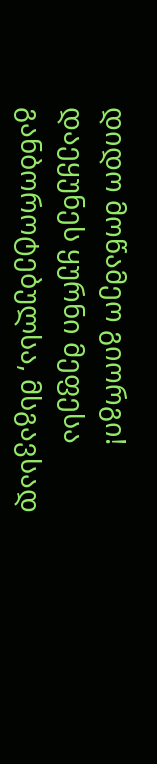დიდო მოწამეო გიორგი!
დაეყუნეს ყურნი მეფესა განბოროტებულსა, მსგავსად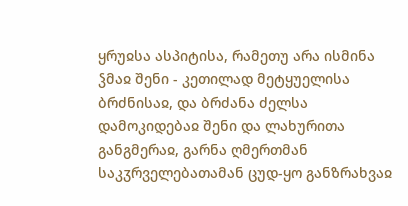ყრუჲსა ასპიტისა, რამეთუ არა ისმინა ჴმაჲ შენი - კეთილად მეტყუელისა ბრძნისაჲ, და ბრძანა ძელსა დამოკიდებაჲ შენი და ლახურითა განგმერაჲ, გარნა ღმერთმან საკჳრველებათამან ცუდ-ყო განზრახვაჲ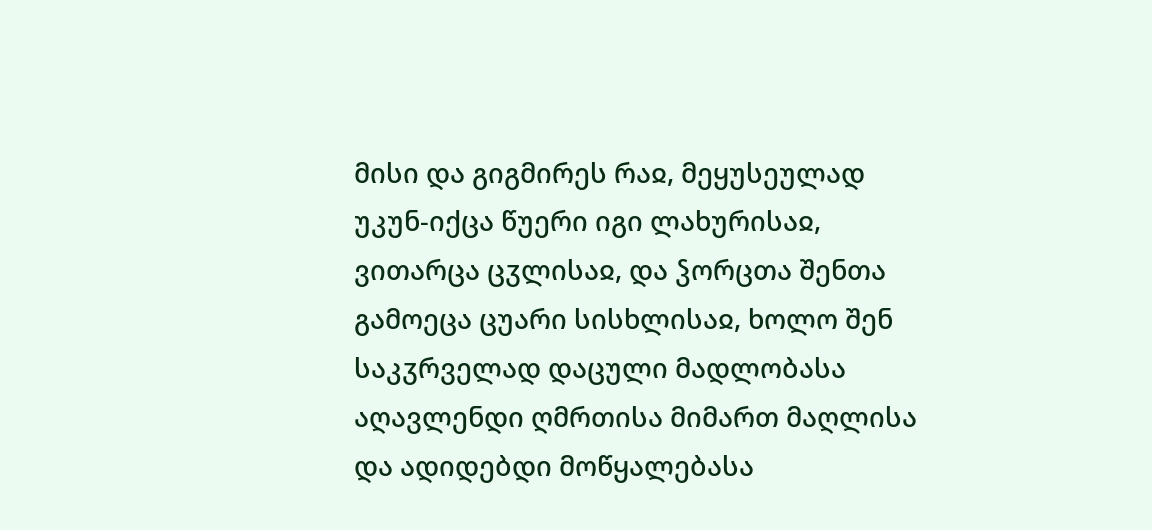მისი და გიგმირეს რაჲ, მეყუსეულად უკუნ-იქცა წუერი იგი ლახურისაჲ, ვითარცა ცჳლისაჲ, და ჴორცთა შენთა გამოეცა ცუარი სისხლისაჲ, ხოლო შენ საკჳრველად დაცული მადლობასა აღავლენდი ღმრთისა მიმართ მაღლისა და ადიდებდი მოწყალებასა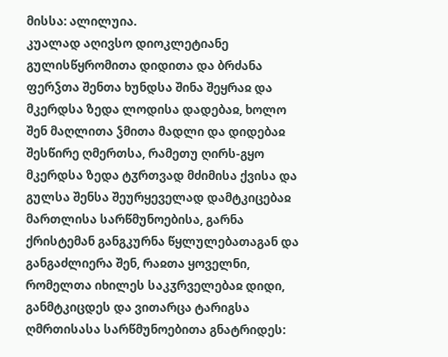მისსა: ალილუია.
კუალად აღივსო დიოკლეტიანე გულისწყრომითა დიდითა და ბრძანა ფერჴთა შენთა ხუნდსა შინა შეყრაჲ და მკერდსა ზედა ლოდისა დადებაჲ, ხოლო შენ მაღლითა ჴმითა მადლი და დიდებაჲ შესწირე ღმერთსა, რამეთუ ღირს-გყო მკერდსა ზედა ტჳრთვად მძიმისა ქვისა და გულსა შენსა შეურყეველად დამტკიცებაჲ მართლისა სარწმუნოებისა, გარნა ქრისტემან განგკურნა წყლულებათაგან და განგაძლიერა შენ, რაჲთა ყოველნი, რომელთა იხილეს საკჳრველებაჲ დიდი, განმტკიცდეს და ვითარცა ტარიგსა ღმრთისასა სარწმუნოებითა გნატრიდეს: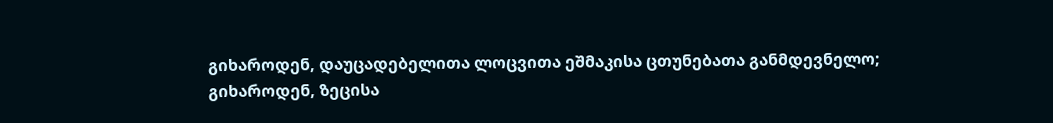გიხაროდენ, დაუცადებელითა ლოცვითა ეშმაკისა ცთუნებათა განმდევნელო;
გიხაროდენ, ზეცისა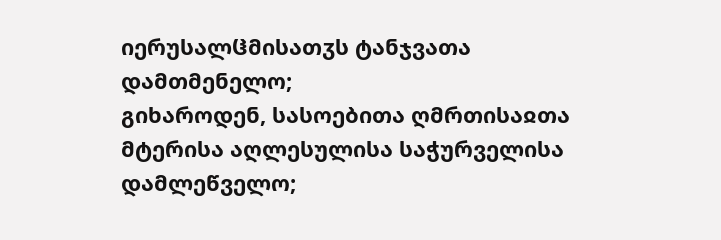იერუსალჱმისათჳს ტანჯვათა დამთმენელო;
გიხაროდენ, სასოებითა ღმრთისაჲთა მტერისა აღლესულისა საჭურველისა დამლეწველო;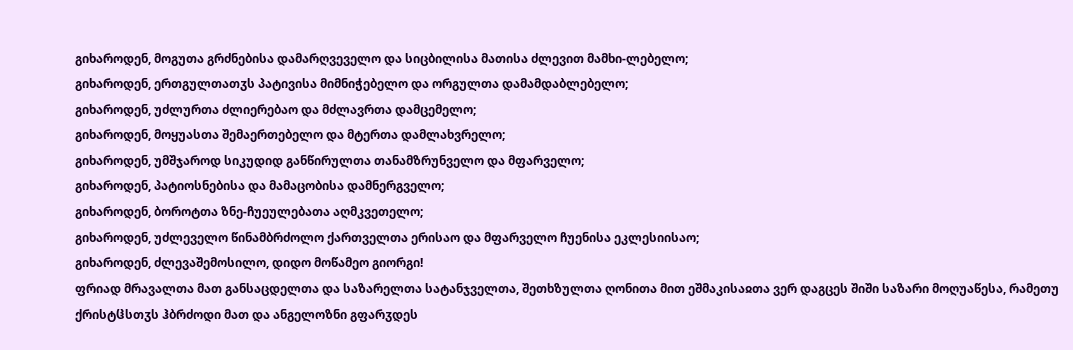გიხაროდენ, მოგუთა გრძნებისა დამარღვეველო და სიცბილისა მათისა ძლევით მამხი-ლებელო;
გიხაროდენ, ერთგულთათჳს პატივისა მიმნიჭებელო და ორგულთა დამამდაბლებელო;
გიხაროდენ, უძლურთა ძლიერებაო და მძლავრთა დამცემელო;
გიხაროდენ, მოყუასთა შემაერთებელო და მტერთა დამლახვრელო;
გიხაროდენ, უმშჯაროდ სიკუდიდ განწირულთა თანამზრუნველო და მფარველო;
გიხაროდენ, პატიოსნებისა და მამაცობისა დამნერგველო;
გიხაროდენ, ბოროტთა ზნე-ჩუეულებათა აღმკვეთელო;
გიხაროდენ, უძლეველო წინამბრძოლო ქართველთა ერისაო და მფარველო ჩუენისა ეკლესიისაო;
გიხაროდენ, ძლევაშემოსილო, დიდო მოწამეო გიორგი!
ფრიად მრავალთა მათ განსაცდელთა და საზარელთა სატანჯველთა, შეთხზულთა ღონითა მით ეშმაკისაჲთა ვერ დაგცეს შიში საზარი მოღუაწესა, რამეთუ ქრისტჱსთჳს ჰბრძოდი მათ და ანგელოზნი გფარჳდეს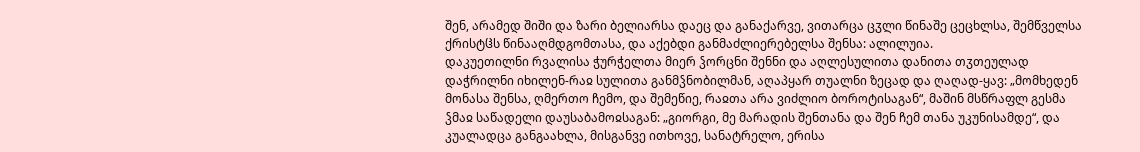შენ, არამედ შიში და ზარი ბელიარსა დაეც და განაქარვე, ვითარცა ცჳლი წინაშე ცეცხლსა, შემწველსა ქრისტჱს წინააღმდგომთასა, და აქებდი განმაძლიერებელსა შენსა: ალილუია.
დაკუეთილნი რვალისა ჭურჭელთა მიერ ჴორცნი შენნი და აღლესულითა დანითა თჳთეულად დაჭრილნი იხილენ-რაჲ სულითა განმჴნობილმან, აღაპყარ თუალნი ზეცად და ღაღად-ყავ: „მომხედენ მონასა შენსა, ღმერთო ჩემო, და შემეწიე, რაჲთა არა ვიძლიო ბოროტისაგან“, მაშინ მსწრაფლ გესმა ჴმაჲ საწადელი დაუსაბამოჲსაგან: „გიორგი, მე მარადის შენთანა და შენ ჩემ თანა უკუნისამდე“, და კუალადცა განგაახლა, მისგანვე ითხოვე, სანატრელო, ერისა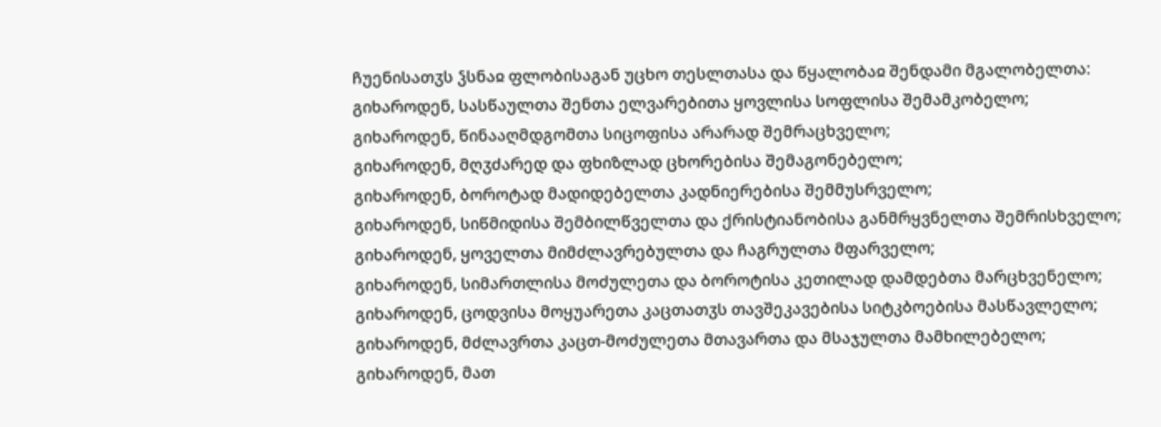ჩუენისათჳს ჴსნაჲ ფლობისაგან უცხო თესლთასა და წყალობაჲ შენდამი მგალობელთა:
გიხაროდენ, სასწაულთა შენთა ელვარებითა ყოვლისა სოფლისა შემამკობელო;
გიხაროდენ, წინააღმდგომთა სიცოფისა არარად შემრაცხველო;
გიხაროდენ, მღჳძარედ და ფხიზლად ცხორებისა შემაგონებელო;
გიხაროდენ, ბოროტად მადიდებელთა კადნიერებისა შემმუსრველო;
გიხაროდენ, სიწმიდისა შემბილწველთა და ქრისტიანობისა განმრყვნელთა შემრისხველო;
გიხაროდენ, ყოველთა მიმძლავრებულთა და ჩაგრულთა მფარველო;
გიხაროდენ, სიმართლისა მოძულეთა და ბოროტისა კეთილად დამდებთა მარცხვენელო;
გიხაროდენ, ცოდვისა მოყუარეთა კაცთათჳს თავშეკავებისა სიტკბოებისა მასწავლელო;
გიხაროდენ, მძლავრთა კაცთ-მოძულეთა მთავართა და მსაჯულთა მამხილებელო;
გიხაროდენ, მათ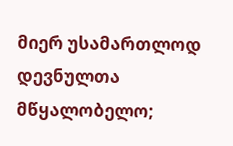მიერ უსამართლოდ დევნულთა მწყალობელო;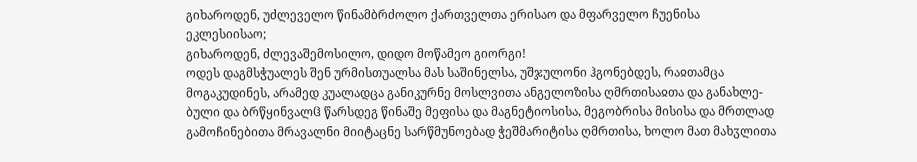გიხაროდენ, უძლეველო წინამბრძოლო ქართველთა ერისაო და მფარველო ჩუენისა ეკლესიისაო;
გიხაროდენ, ძლევაშემოსილო, დიდო მოწამეო გიორგი!
ოდეს დაგმსჭუალეს შენ ურმისთუალსა მას საშინელსა, უშჯულონი ჰგონებდეს, რაჲთამცა მოგაკუდინეს, არამედ კუალადცა განიკურნე მოსლვითა ანგელოზისა ღმრთისაჲთა და განახლე-ბული და ბრწყინვალჱ წარსდეგ წინაშე მეფისა და მაგნეტიოსისა, მეგობრისა მისისა და მრთლად გამოჩინებითა მრავალნი მიიტაცნე სარწმუნოებად ჭეშმარიტისა ღმრთისა, ხოლო მათ მახჳლითა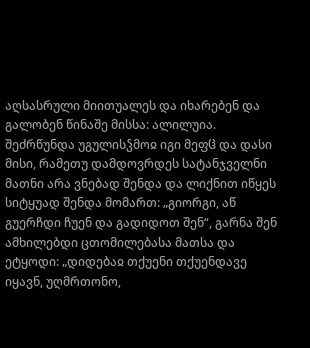აღსასრული მიითუალეს და იხარებენ და გალობენ წინაშე მისსა: ალილუია.
შეძრწუნდა უგულისჴმოჲ იგი მეფჱ და დასი მისი, რამეთუ დამდოვრდეს სატანჯველნი მათნი არა ვნებად შენდა და ლიქნით იწყეს სიტყუად შენდა მომართ: „გიორგი, აწ გუერჩდი ჩუენ და გადიდოთ შენ“, გარნა შენ ამხილებდი ცთომილებასა მათსა და ეტყოდი: „დიდებაჲ თქუენი თქუენდავე იყავნ, უღმრთონო,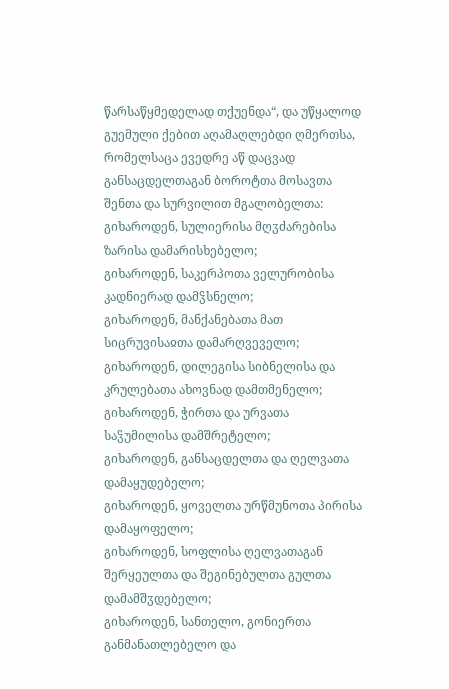წარსაწყმედელად თქუენდა“, და უწყალოდ გუემული ქებით აღამაღლებდი ღმერთსა, რომელსაცა ევედრე აწ დაცვად განსაცდელთაგან ბოროტთა მოსავთა შენთა და სურვილით მგალობელთა:
გიხაროდენ, სულიერისა მღჳძარებისა ზარისა დამარისხებელო;
გიხაროდენ, საკერპოთა ველურობისა კადნიერად დამჴსნელო;
გიხაროდენ, მანქანებათა მათ სიცრუვისაჲთა დამარღვეველო;
გიხაროდენ, დილეგისა სიბნელისა და კრულებათა ახოვნად დამთმენელო;
გიხაროდენ, ჭირთა და ურვათა საჴუმილისა დამშრეტელო;
გიხაროდენ, განსაცდელთა და ღელვათა დამაყუდებელო;
გიხაროდენ, ყოველთა ურწმუნოთა პირისა დამაყოფელო;
გიხაროდენ, სოფლისა ღელვათაგან შერყეულთა და შეგინებულთა გულთა დამამშჳდებელო;
გიხაროდენ, სანთელო, გონიერთა განმანათლებელო და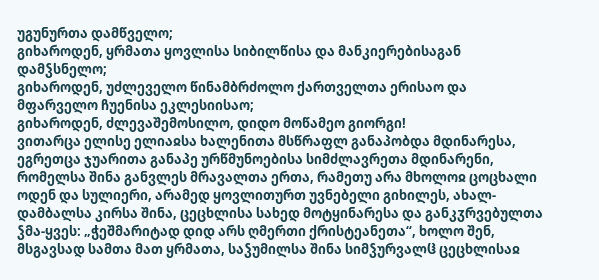უგუნურთა დამწველო;
გიხაროდენ, ყრმათა ყოვლისა სიბილწისა და მანკიერებისაგან დამჴსნელო;
გიხაროდენ, უძლეველო წინამბრძოლო ქართველთა ერისაო და მფარველო ჩუენისა ეკლესიისაო;
გიხაროდენ, ძლევაშემოსილო, დიდო მოწამეო გიორგი!
ვითარცა ელისე ელიაჲსა ხალენითა მსწრაფლ განაპობდა მდინარესა, ეგრეთცა ჯუარითა განაპე ურწმუნოებისა სიმძლავრეთა მდინარენი, რომელსა შინა განვლეს მრავალთა ერთა, რამეთუ არა მხოლოჲ ცოცხალი ოდენ და სულიერი, არამედ ყოვლითურთ უვნებელი გიხილეს, ახალ-დამბალსა კირსა შინა, ცეცხლისა სახედ მოტყინარესა და განკჳრვებულთა ჴმა-ყვეს: „ჭეშმარიტად დიდ არს ღმერთი ქრისტეანეთა“, ხოლო შენ, მსგავსად სამთა მათ ყრმათა, საჴუმილსა შინა სიმჴურვალჱ ცეცხლისაჲ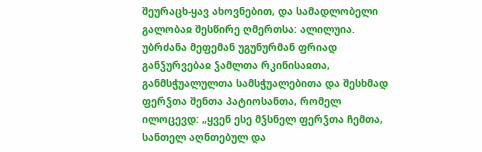შეურაცხ-ყავ ახოვნებით, და სამადლობელი გალობაჲ შესწირე ღმერთსა: ალილუია.
უბრძანა მეფემან უგუნურმან ფრიად განჴურვებაჲ ჴამლთა რკინისაჲთა, განმსჭუალულთა სამსჭუალებითა და შესხმად ფერჴთა შენთა პატიოსანთა, რომელ ილოცევდ: „ყვენ ესე მჴსნელ ფერჴთა ჩემთა, სანთელ აღნთებულ და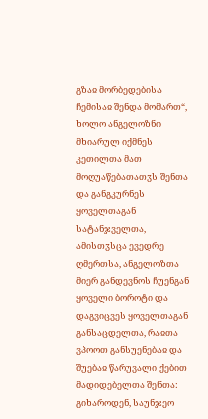გზაჲ მორბედებისა ჩემისაჲ შენდა მომართ“, ხოლო ანგელოზნი მხიარულ იქმნეს კეთილთა მათ მოღუაწებათათჳს შენთა და განგკურნეს ყოველთაგან სატანჯველთა, ამისთჳსცა ევედრე ღმერთსა, ანგელოზთა მიერ განდევნოს ჩუენგან ყოველი ბოროტი და დაგვიცვეს ყოველთაგან განსაცდელთა, რაჲთა ვპოოთ განსუენებაჲ და შუებაჲ წარუვალი ქებით მადიდებელთა შენთა:
გიხაროდენ, საუნჯეო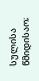სულისა წმიდისაო;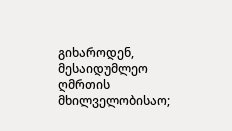გიხაროდენ, მესაიდუმლეო ღმრთის მხილველობისაო;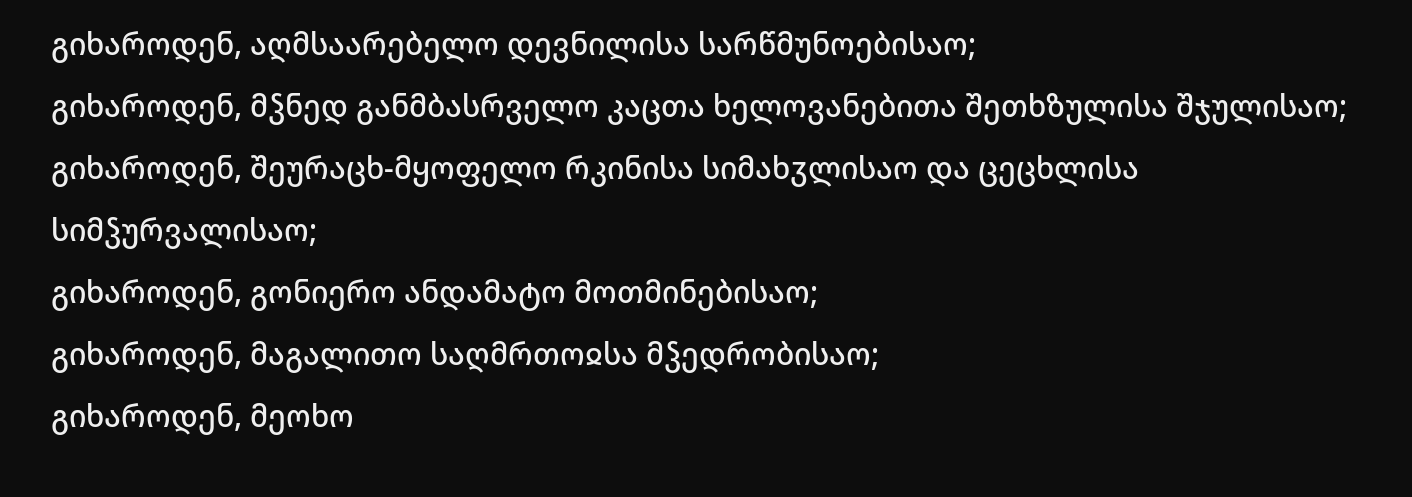გიხაროდენ, აღმსაარებელო დევნილისა სარწმუნოებისაო;
გიხაროდენ, მჴნედ განმბასრველო კაცთა ხელოვანებითა შეთხზულისა შჯულისაო;
გიხაროდენ, შეურაცხ-მყოფელო რკინისა სიმახჳლისაო და ცეცხლისა სიმჴურვალისაო;
გიხაროდენ, გონიერო ანდამატო მოთმინებისაო;
გიხაროდენ, მაგალითო საღმრთოჲსა მჴედრობისაო;
გიხაროდენ, მეოხო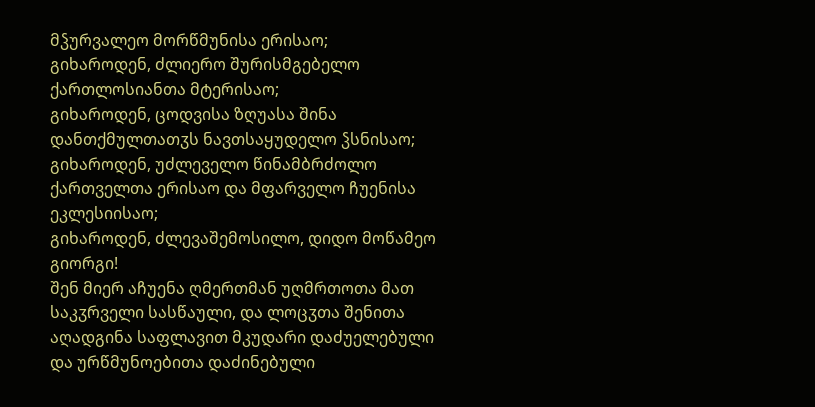მჴურვალეო მორწმუნისა ერისაო;
გიხაროდენ, ძლიერო შურისმგებელო ქართლოსიანთა მტერისაო;
გიხაროდენ, ცოდვისა ზღუასა შინა დანთქმულთათჳს ნავთსაყუდელო ჴსნისაო;
გიხაროდენ, უძლეველო წინამბრძოლო ქართველთა ერისაო და მფარველო ჩუენისა ეკლესიისაო;
გიხაროდენ, ძლევაშემოსილო, დიდო მოწამეო გიორგი!
შენ მიერ აჩუენა ღმერთმან უღმრთოთა მათ საკჳრველი სასწაული, და ლოცჳთა შენითა აღადგინა საფლავით მკუდარი დაძუელებული და ურწმუნოებითა დაძინებული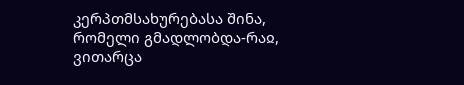კერპთმსახურებასა შინა, რომელი გმადლობდა-რაჲ, ვითარცა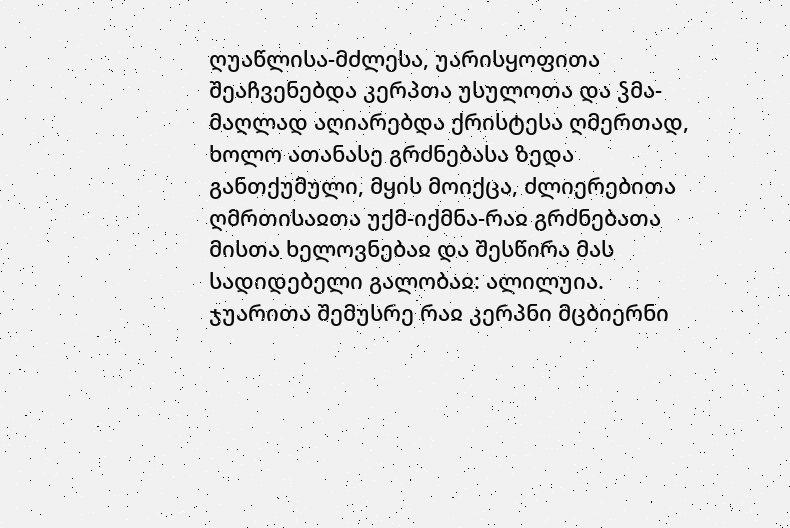ღუაწლისა-მძლესა, უარისყოფითა შეაჩვენებდა კერპთა უსულოთა და ჴმა-მაღლად აღიარებდა ქრისტესა ღმერთად, ხოლო ათანასე გრძნებასა ზედა განთქუმული, მყის მოიქცა, ძლიერებითა ღმრთისაჲთა უქმ-იქმნა-რაჲ გრძნებათა მისთა ხელოვნებაჲ და შესწირა მას სადიდებელი გალობაჲ: ალილუია.
ჯუარითა შემუსრე რაჲ კერპნი მცბიერნი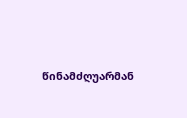წინამძღუარმან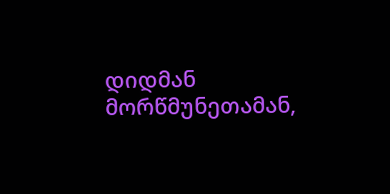დიდმან მორწმუნეთამან,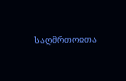საღმრთოჲთა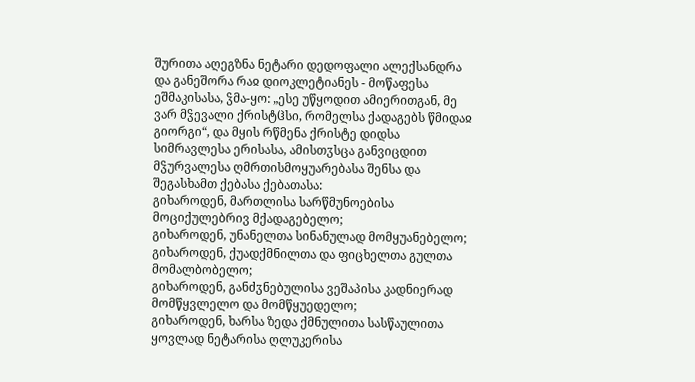შურითა აღეგზნა ნეტარი დედოფალი ალექსანდრა და განეშორა რაჲ დიოკლეტიანეს - მოწაფესა ეშმაკისასა, ჴმა-ყო: „ესე უწყოდით ამიერითგან, მე ვარ მჴევალი ქრისტჱსი, რომელსა ქადაგებს წმიდაჲ გიორგი“, და მყის რწმენა ქრისტე დიდსა სიმრავლესა ერისასა, ამისთჳსცა განვიცდით მჴურვალესა ღმრთისმოყუარებასა შენსა და შეგასხამთ ქებასა ქებათასა:
გიხაროდენ, მართლისა სარწმუნოებისა მოციქულებრივ მქადაგებელო;
გიხაროდენ, უნანელთა სინანულად მომყუანებელო;
გიხაროდენ, ქუადქმნილთა და ფიცხელთა გულთა მომალბობელო;
გიხაროდენ, განძჳნებულისა ვეშაპისა კადნიერად მომწყვლელო და მომწყუედელო;
გიხაროდენ, ხარსა ზედა ქმნულითა სასწაულითა ყოვლად ნეტარისა ღლუკერისა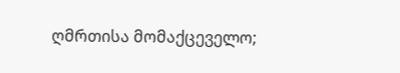ღმრთისა მომაქცეველო;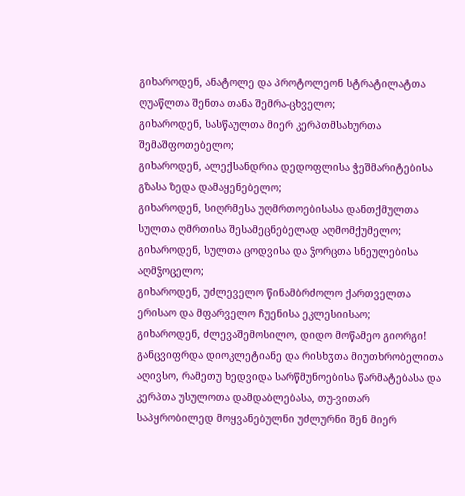გიხაროდენ, ანატოლე და პროტოლეონ სტრატილატთა ღუაწლთა შენთა თანა შემრა-ცხველო;
გიხაროდენ, სასწაულთა მიერ კერპთმსახურთა შემაშფოთებელო;
გიხაროდენ, ალექსანდრია დედოფლისა ჭეშმარიტებისა გზასა ზედა დამაყენებელო;
გიხაროდენ, სიღრმესა უღმრთოებისასა დანთქმულთა სულთა ღმრთისა შესამეცნებელად აღმომქუმელო;
გიხაროდენ, სულთა ცოდვისა და ჴორცთა სნეულებისა აღმჴოცელო;
გიხაროდენ, უძლეველო წინამბრძოლო ქართველთა ერისაო და მფარველო ჩუენისა ეკლესიისაო;
გიხაროდენ, ძლევაშემოსილო, დიდო მოწამეო გიორგი!
განცვიფრდა დიოკლეტიანე და რისხჳთა მიუთხრობელითა აღივსო, რამეთუ ხედვიდა სარწმუნოებისა წარმატებასა და კერპთა უსულოთა დამდაბლებასა, თუ-ვითარ საპყრობილედ მოყვანებულნი უძლურნი შენ მიერ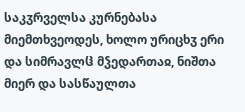საკჳრველსა კურნებასა მიემთხვეოდეს, ხოლო ურიცხჳ ერი და სიმრავლჱ მჴედართაჲ, ნიშთა მიერ და სასწაულთა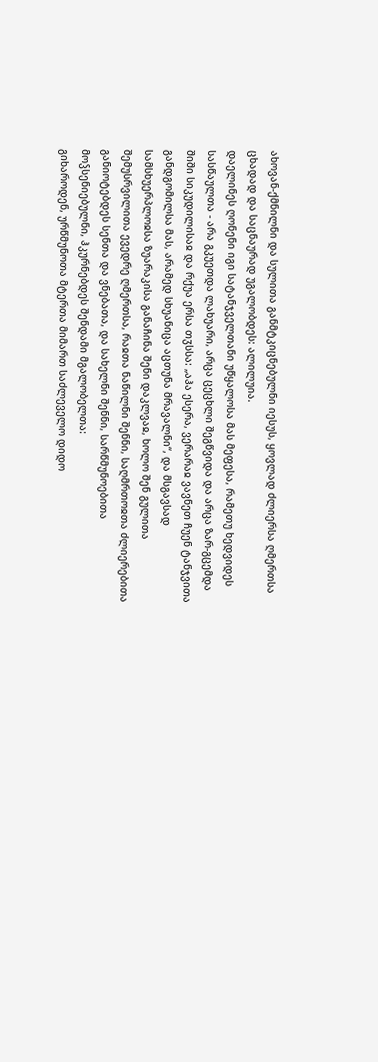ახოვან-ქმნილნი და სულითა განმტკიცნებულნი იესუს, ყოვლად ძლიერსა ღმერთსა ცხადად და საცნაურად უგალობდეს: ალილუია.
დაელინეს ღონენი იგი სატანჯველთანი უწყალოსა მას მეფესა, რამეთუ ხედვიდეს სასწაულთა - არა გკუეთდა ლახუარი, არცა ცეცხლი შეგწვიდა და არცა ზარ-გცემდა შიში სიკუდილისაჲ და რქუა ერსა თჳსსა: „აჰა ესერა, ვერარაჲ ვავნეთ ჩუენ ტანჯვითა განდგომილსა მას, არამედ სხუანიცა აცთუნა მრავალნი“, და მსგავსად სამსხუერპლოჲსა ზუარაკისა განაჩინა შენი დაკლვაჲ, ხოლო შენ გულითა შემუსრვილითა ევედრე ღმერთსა, რაჲთა ნაწილნი შენნი, საღმრთოჲთა ძლიერებითა განიოტებდეს სენთა და ვნებათა, და სახელნი შენნი, სარწმუნოებითა მოჴსენიებულნი, ჰკურნებდეს შენდამი მგალობელთა:
გიხაროდენ, ურწმუნოთა მტერთა მიმართ საძლეველო დიდო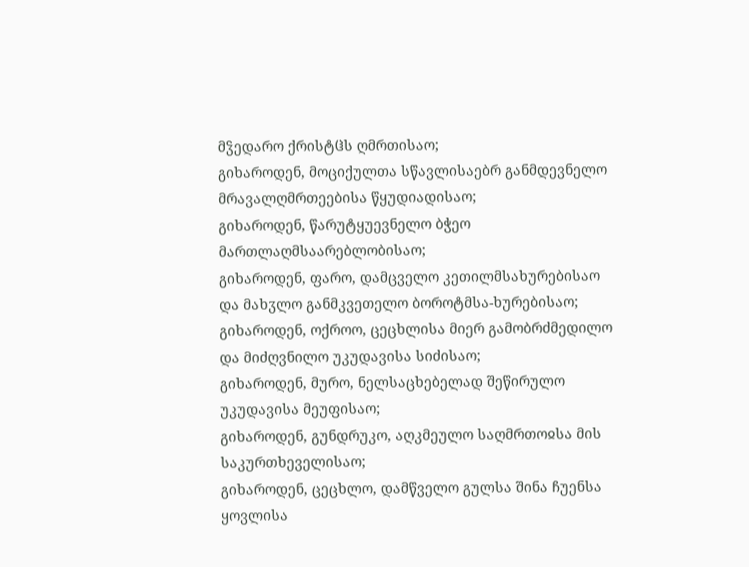მჴედარო ქრისტჱს ღმრთისაო;
გიხაროდენ, მოციქულთა სწავლისაებრ განმდევნელო მრავალღმრთეებისა წყუდიადისაო;
გიხაროდენ, წარუტყუევნელო ბჭეო მართლაღმსაარებლობისაო;
გიხაროდენ, ფარო, დამცველო კეთილმსახურებისაო და მახჳლო განმკვეთელო ბოროტმსა-ხურებისაო;
გიხაროდენ, ოქროო, ცეცხლისა მიერ გამობრძმედილო და მიძღვნილო უკუდავისა სიძისაო;
გიხაროდენ, მურო, ნელსაცხებელად შეწირულო უკუდავისა მეუფისაო;
გიხაროდენ, გუნდრუკო, აღკმეულო საღმრთოჲსა მის საკურთხეველისაო;
გიხაროდენ, ცეცხლო, დამწველო გულსა შინა ჩუენსა ყოვლისა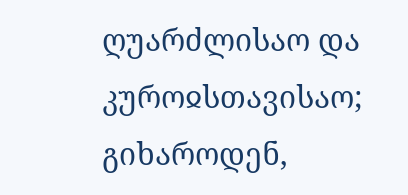ღუარძლისაო და კუროჲსთავისაო;
გიხაროდენ,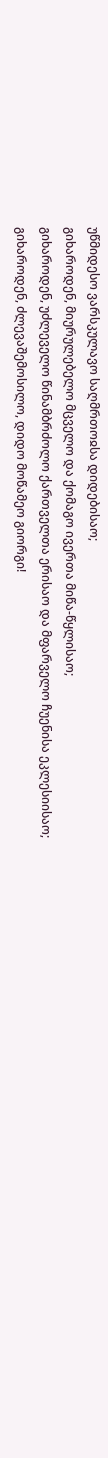უწმიდესო ვარსკულავო საღმრთოჲსა დიდებისაო;
გიხაროდენ, მიურულებელო მცველო და ქომაგო ივერთა მიწა-წყლისაო;
გიხაროდენ, უძლეველო წინამბრძოლო ქართველთა ერისაო და მფარველო ჩუენისა ეკლესიისაო;
გიხაროდენ, ძლევაშემოსილო, დიდო მოწამეო გიორგი!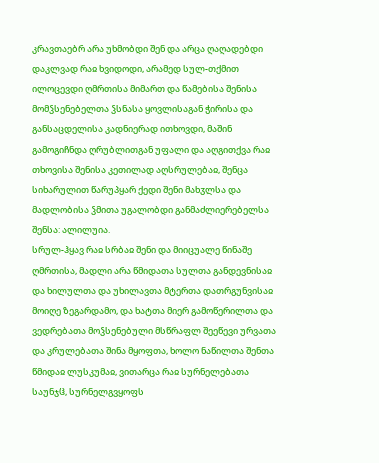კრავთაებრ არა უხმობდი შენ და არცა ღაღადებდი დაკლვად რაჲ ხვიდოდი, არამედ სულ-თქმით ილოცევდი ღმრთისა მიმართ და წამებისა შენისა მომჴსენებელთა ჴსნასა ყოვლისაგან ჭირისა და განსაცდელისა კადნიერად ითხოვდი, მაშინ გამოგიჩნდა ღრუბლითგან უფალი და აღგითქვა რაჲ თხოვისა შენისა კეთილად აღსრულებაჲ, შენცა სიხარულით წარუპყარ ქედი შენი მახჳლსა და მადლობისა ჴმითა უგალობდი განმაძლიერებელსა შენსა: ალილუია.
სრულ-ჰყავ რაჲ სრბაჲ შენი და მიიცუალე წინაშე ღმრთისა, მადლი არა წმიდათა სულთა განდევნისაჲ და ხილულთა და უხილავთა მტერთა დათრგუნვისაჲ მოიღე ზეგარდამო, და ხატთა მიერ გამოწერილთა და ვედრებათა მოჴსენებული მსწრაფლ შეეწევი ურვათა და კრულებათა შინა მყოფთა, ხოლო ნაწილთა შენთა წმიდაჲ ლუსკუმაჲ, ვითარცა რაჲ სურნელებათა საუნჯჱ, სურნელგვყოფს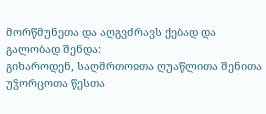მორწმუნეთა და აღგვძრავს ქებად და გალობად შენდა:
გიხაროდენ, საღმრთოჲთა ღუაწლითა შენითა უჴორცოთა წესთა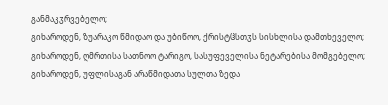განმაკჳრვებელო;
გიხაროდენ, ზუარაკო წმიდაო და უბიწოო, ქრისტჱსთჳს სისხლისა დამთხეველო;
გიხაროდენ, ღმრთისა სათნოო ტარიგო, სასუფეველისა ნეტარებისა მომგებელო;
გიხაროდენ, უფლისაგან არაწმიდათა სულთა ზედა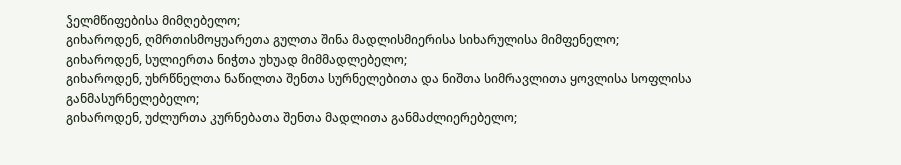ჴელმწიფებისა მიმღებელო;
გიხაროდენ, ღმრთისმოყუარეთა გულთა შინა მადლისმიერისა სიხარულისა მიმფენელო;
გიხაროდენ, სულიერთა ნიჭთა უხუად მიმმადლებელო;
გიხაროდენ, უხრწნელთა ნაწილთა შენთა სურნელებითა და ნიშთა სიმრავლითა ყოვლისა სოფლისა განმასურნელებელო;
გიხაროდენ, უძლურთა კურნებათა შენთა მადლითა განმაძლიერებელო;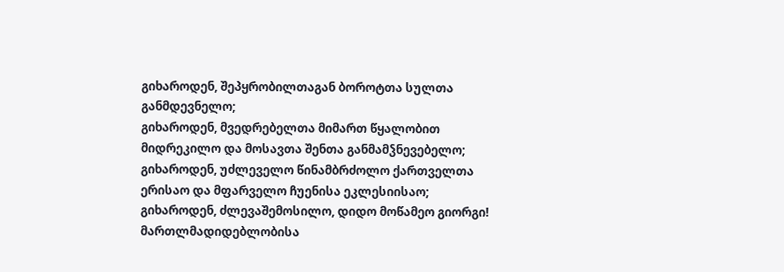გიხაროდენ, შეპყრობილთაგან ბოროტთა სულთა განმდევნელო;
გიხაროდენ, მვედრებელთა მიმართ წყალობით მიდრეკილო და მოსავთა შენთა განმამჴნევებელო;
გიხაროდენ, უძლეველო წინამბრძოლო ქართველთა ერისაო და მფარველო ჩუენისა ეკლესიისაო;
გიხაროდენ, ძლევაშემოსილო, დიდო მოწამეო გიორგი!
მართლმადიდებლობისა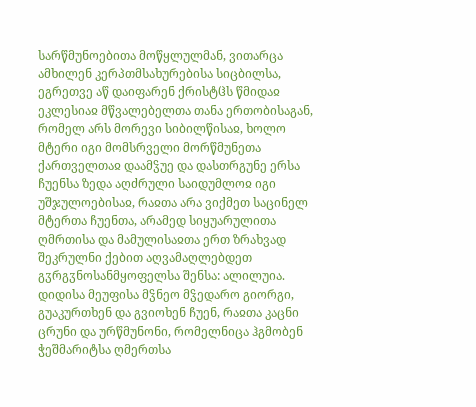სარწმუნოებითა მოწყლულმან, ვითარცა ამხილენ კერპთმსახურებისა სიცბილსა, ეგრეთვე აწ დაიფარენ ქრისტჱს წმიდაჲ ეკლესიაჲ მწვალებელთა თანა ერთობისაგან, რომელ არს მორევი სიბილწისაჲ, ხოლო მტერი იგი მომსრველი მორწმუნეთა ქართველთაჲ დაამჴუე და დასთრგუნე ერსა ჩუენსა ზედა აღძრული საიდუმლოჲ იგი უშჯულოებისაჲ, რაჲთა არა ვიქმეთ საცინელ მტერთა ჩუენთა, არამედ სიყუარულითა ღმრთისა და მამულისაჲთა ერთ ზრახვად შეკრულნი ქებით აღვამაღლებდეთ გჳრგჳნოსანმყოფელსა შენსა: ალილუია.
დიდისა მეუფისა მჴნეო მჴედარო გიორგი, გუაკურთხენ და გვიოხენ ჩუენ, რაჲთა კაცნი ცრუნი და ურწმუნონი, რომელნიცა ჰგმობენ ჭეშმარიტსა ღმერთსა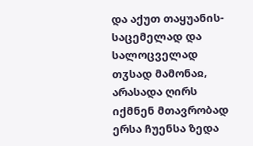და აქუთ თაყუანის-საცემელად და სალოცველად თჳსად მამონაჲ, არასადა ღირს იქმნენ მთავრობად ერსა ჩუენსა ზედა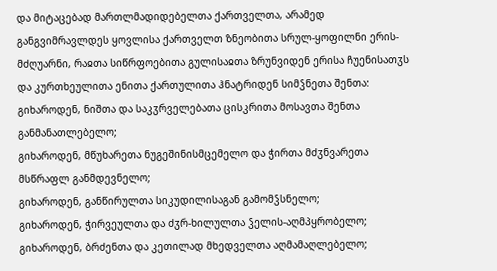და მიტაცებად მართლმადიდებელთა ქართველთა, არამედ განგვიმრავლდეს ყოვლისა ქართველთ ზნეობითა სრულ-ყოფილნი ერის-მძღუარნი, რაჲთა სიწრფოებითა გულისაჲთა ზრუნვიდენ ერისა ჩუენისათჳს და კურთხეულითა ენითა ქართულითა ჰნატრიდენ სიმჴნეთა შენთა:
გიხაროდენ, ნიშთა და საკჳრველებათა ცისკრითა მოსავთა შენთა განმანათლებელო;
გიხაროდენ, მწუხარეთა ნუგეშინისმცემელო და ჭირთა მძჳნვარეთა მსწრაფლ განმდევნელო;
გიხაროდენ, განწირულთა სიკუდილისაგან გამომჴსნელო;
გიხაროდენ, ჭირვეულთა და ძჳრ-ხილულთა ჴელის-აღმპყრობელო;
გიხაროდენ, ბრძენთა და კეთილად მხედველთა აღმამაღლებელო;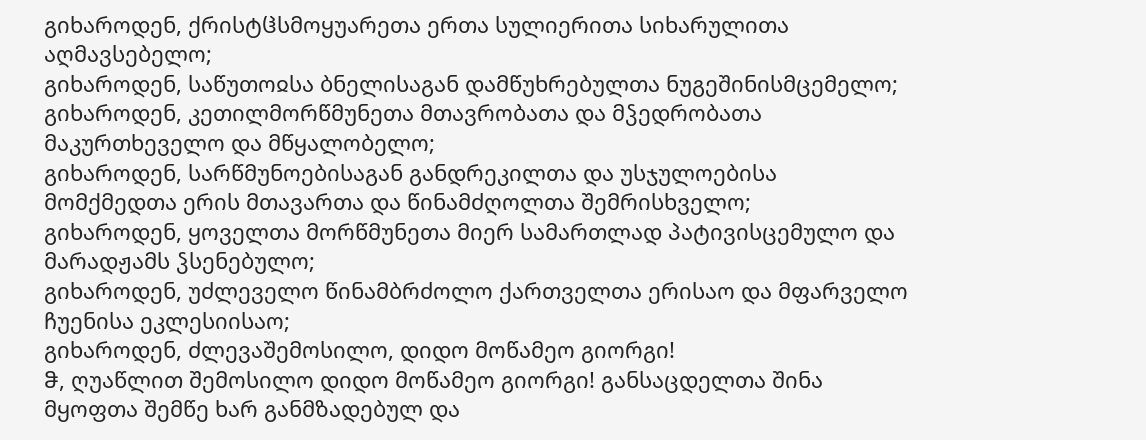გიხაროდენ, ქრისტჱსმოყუარეთა ერთა სულიერითა სიხარულითა აღმავსებელო;
გიხაროდენ, საწუთოჲსა ბნელისაგან დამწუხრებულთა ნუგეშინისმცემელო;
გიხაროდენ, კეთილმორწმუნეთა მთავრობათა და მჴედრობათა მაკურთხეველო და მწყალობელო;
გიხაროდენ, სარწმუნოებისაგან განდრეკილთა და უსჯულოებისა მომქმედთა ერის მთავართა და წინამძღოლთა შემრისხველო;
გიხაროდენ, ყოველთა მორწმუნეთა მიერ სამართლად პატივისცემულო და მარადჟამს ჴსენებულო;
გიხაროდენ, უძლეველო წინამბრძოლო ქართველთა ერისაო და მფარველო ჩუენისა ეკლესიისაო;
გიხაროდენ, ძლევაშემოსილო, დიდო მოწამეო გიორგი!
ჵ, ღუაწლით შემოსილო დიდო მოწამეო გიორგი! განსაცდელთა შინა მყოფთა შემწე ხარ განმზადებულ და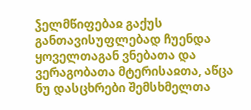ჴელმწიფებაჲ გაქუს განთავისუფლებად ჩუენდა ყოველთაგან ვნებათა და ვერაგობათა მტერისაჲთა, აწცა ნუ დასცხრები შემსხმელთა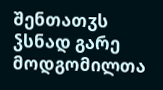შენთათჳს ჴსნად გარე მოდგომილთა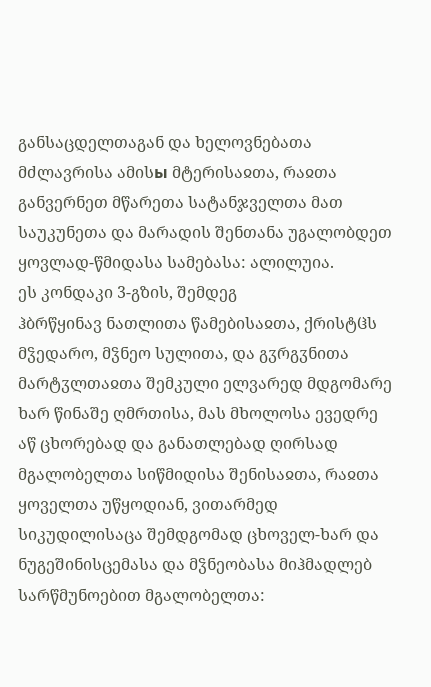განსაცდელთაგან და ხელოვნებათა მძლავრისა ამისы მტერისაჲთა, რაჲთა განვერნეთ მწარეთა სატანჯველთა მათ საუკუნეთა და მარადის შენთანა უგალობდეთ ყოვლად-წმიდასა სამებასა: ალილუია.
ეს კონდაკი 3-გზის, შემდეგ
ჰბრწყინავ ნათლითა წამებისაჲთა, ქრისტჱს მჴედარო, მჴნეო სულითა, და გჳრგჳნითა მარტჳლთაჲთა შემკული ელვარედ მდგომარე ხარ წინაშე ღმრთისა, მას მხოლოსა ევედრე აწ ცხორებად და განათლებად ღირსად მგალობელთა სიწმიდისა შენისაჲთა, რაჲთა ყოველთა უწყოდიან, ვითარმედ სიკუდილისაცა შემდგომად ცხოველ-ხარ და ნუგეშინისცემასა და მჴნეობასა მიჰმადლებ სარწმუნოებით მგალობელთა: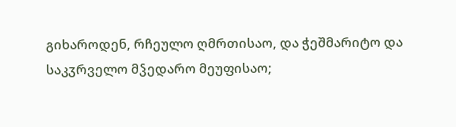გიხაროდენ, რჩეულო ღმრთისაო, და ჭეშმარიტო და საკჳრველო მჴედარო მეუფისაო;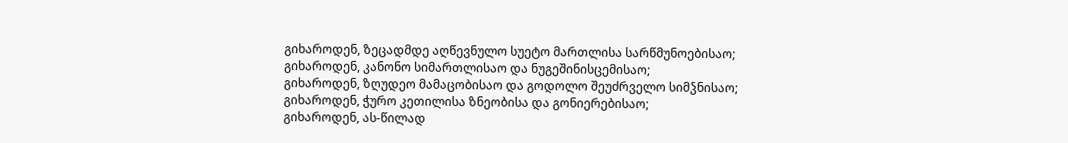გიხაროდენ, ზეცადმდე აღწევნულო სუეტო მართლისა სარწმუნოებისაო;
გიხაროდენ, კანონო სიმართლისაო და ნუგეშინისცემისაო;
გიხაროდენ, ზღუდეო მამაცობისაო და გოდოლო შეუძრველო სიმჴნისაო;
გიხაროდენ, ჭურო კეთილისა ზნეობისა და გონიერებისაო;
გიხაროდენ, ას-წილად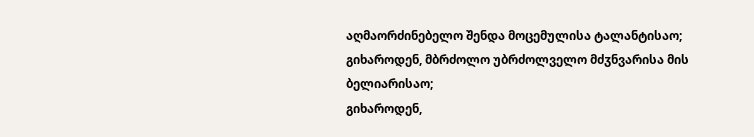აღმაორძინებელო შენდა მოცემულისა ტალანტისაო;
გიხაროდენ, მბრძოლო უბრძოლველო მძჳნვარისა მის ბელიარისაო;
გიხაროდენ,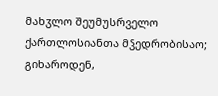მახჳლო შეუმუსრველო ქართლოსიანთა მჴედრობისაო;
გიხაროდენ,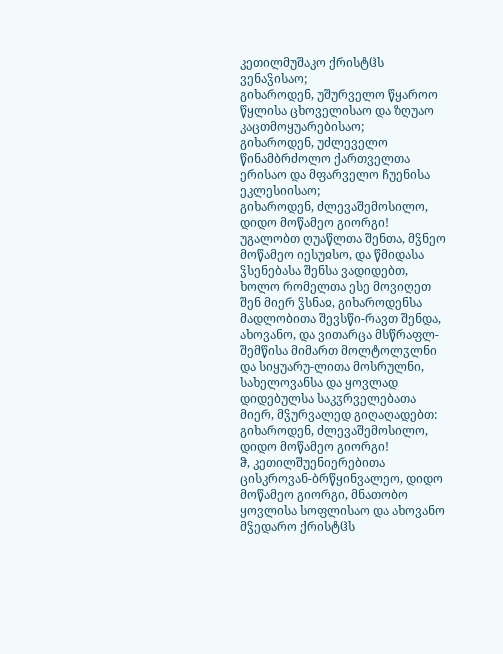კეთილმუშაკო ქრისტჱს ვენაჴისაო;
გიხაროდენ, უშურველო წყაროო წყლისა ცხოველისაო და ზღუაო კაცთმოყუარებისაო;
გიხაროდენ, უძლეველო წინამბრძოლო ქართველთა ერისაო და მფარველო ჩუენისა ეკლესიისაო;
გიხაროდენ, ძლევაშემოსილო, დიდო მოწამეო გიორგი!
უგალობთ ღუაწლთა შენთა, მჴნეო მოწამეო იესუჲსო, და წმიდასა ჴსენებასა შენსა ვადიდებთ, ხოლო რომელთა ესე მოვიღეთ შენ მიერ ჴსნაჲ, გიხაროდენსა მადლობითა შევსწი-რავთ შენდა, ახოვანო, და ვითარცა მსწრაფლ-შემწისა მიმართ მოლტოლჳლნი და სიყუარუ-ლითა მოსრულნი, სახელოვანსა და ყოვლად დიდებულსა საკჳრველებათა მიერ, მჴურვალედ გიღაღადებთ: გიხაროდენ, ძლევაშემოსილო, დიდო მოწამეო გიორგი!
ჵ, კეთილშუენიერებითა ცისკროვან-ბრწყინვალეო, დიდო მოწამეო გიორგი, მნათობო ყოვლისა სოფლისაო და ახოვანო მჴედარო ქრისტჱს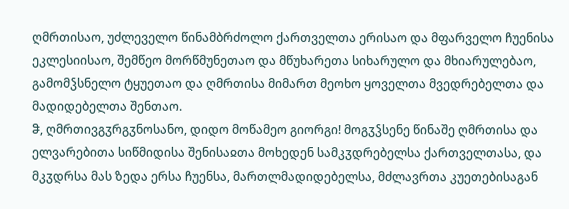ღმრთისაო, უძლეველო წინამბრძოლო ქართველთა ერისაო და მფარველო ჩუენისა ეკლესიისაო, შემწეო მორწმუნეთაო და მწუხარეთა სიხარულო და მხიარულებაო, გამომჴსნელო ტყუეთაო და ღმრთისა მიმართ მეოხო ყოველთა მვედრებელთა და მადიდებელთა შენთაო.
ჵ, ღმრთივგჳრგჳნოსანო, დიდო მოწამეო გიორგი! მოგჳჴსენე წინაშე ღმრთისა და ელვარებითა სიწმიდისა შენისაჲთა მოხედენ სამკჳდრებელსა ქართველთასა, და მკჳდრსა მას ზედა ერსა ჩუენსა, მართლმადიდებელსა, მძლავრთა კუეთებისაგან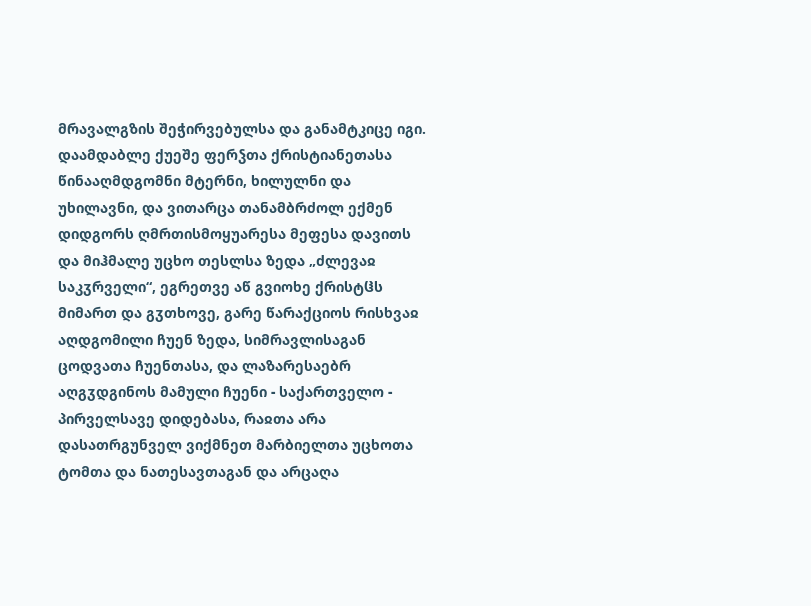მრავალგზის შეჭირვებულსა და განამტკიცე იგი. დაამდაბლე ქუეშე ფერჴთა ქრისტიანეთასა წინააღმდგომნი მტერნი, ხილულნი და უხილავნი, და ვითარცა თანამბრძოლ ექმენ დიდგორს ღმრთისმოყუარესა მეფესა დავითს და მიჰმალე უცხო თესლსა ზედა „ძლევაჲ საკჳრველი“, ეგრეთვე აწ გვიოხე ქრისტჱს მიმართ და გჳთხოვე, გარე წარაქციოს რისხვაჲ აღდგომილი ჩუენ ზედა, სიმრავლისაგან ცოდვათა ჩუენთასა, და ლაზარესაებრ აღგჳდგინოს მამული ჩუენი - საქართველო - პირველსავე დიდებასა, რაჲთა არა დასათრგუნველ ვიქმნეთ მარბიელთა უცხოთა ტომთა და ნათესავთაგან და არცაღა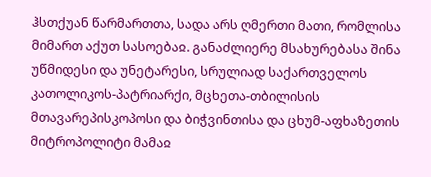ჰსთქუან წარმართთა, სადა არს ღმერთი მათი, რომლისა მიმართ აქუთ სასოებაჲ. განაძლიერე მსახურებასა შინა უწმიდესი და უნეტარესი, სრულიად საქართველოს კათოლიკოს-პატრიარქი, მცხეთა-თბილისის მთავარეპისკოპოსი და ბიჭვინთისა და ცხუმ-აფხაზეთის მიტროპოლიტი მამაჲ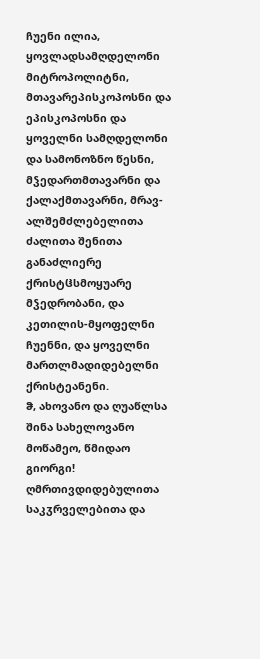ჩუენი ილია, ყოვლადსამღდელონი მიტროპოლიტნი, მთავარეპისკოპოსნი და ეპისკოპოსნი და ყოველნი სამღდელონი და სამონოზნო წესნი, მჴედართმთავარნი და ქალაქმთავარნი, მრავ-ალშემძლებელითა ძალითა შენითა განაძლიერე ქრისტჱსმოყუარე მჴედრობანი, და კეთილის-მყოფელნი ჩუენნი, და ყოველნი მართლმადიდებელნი ქრისტეანენი.
ჵ, ახოვანო და ღუაწლსა შინა სახელოვანო მოწამეო, წმიდაო გიორგი! ღმრთივდიდებულითა საკჳრველებითა და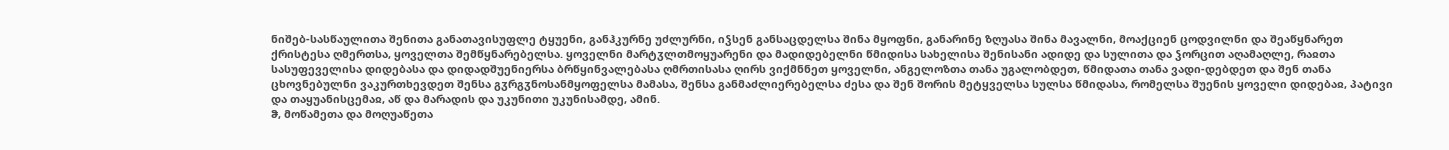ნიშებ-სასწაულითა შენითა განათავისუფლე ტყუენი, განჰკურნე უძლურნი, იჴსენ განსაცდელსა შინა მყოფნი, განარინე ზღუასა შინა მავალნი, მოაქციენ ცოდვილნი და შეაწყნარეთ ქრისტესა ღმერთსა, ყოველთა შემწყნარებელსა. ყოველნი მარტჳლთმოყუარენი და მადიდებელნი წმიდისა სახელისა შენისანი ადიდე და სულითა და ჴორცით აღამაღლე, რაჲთა სასუფეველისა დიდებასა და დიდადშუენიერსა ბრწყინვალებასა ღმრთისასა ღირს ვიქმნნეთ ყოველნი, ანგელოზთა თანა უგალობდეთ, წმიდათა თანა ვადი-დებდეთ და შენ თანა ცხოვნებულნი ვაკურთხევდეთ შენსა გჳრგჳნოსანმყოფელსა მამასა, შენსა განმაძლიერებელსა ძესა და შენ შორის მეტყველსა სულსა წმიდასა, რომელსა შუენის ყოველი დიდებაჲ, პატივი და თაყუანისცემაჲ, აწ და მარადის და უკუნითი უკუნისამდე, ამინ.
ჵ, მოწამეთა და მოღუაწეთა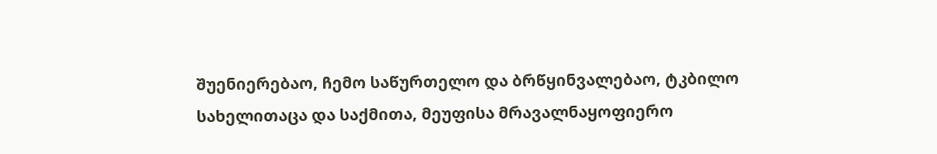შუენიერებაო, ჩემო საწურთელო და ბრწყინვალებაო, ტკბილო სახელითაცა და საქმითა, მეუფისა მრავალნაყოფიერო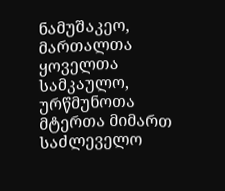ნამუშაკეო, მართალთა ყოველთა სამკაულო, ურწმუნოთა მტერთა მიმართ საძლეველო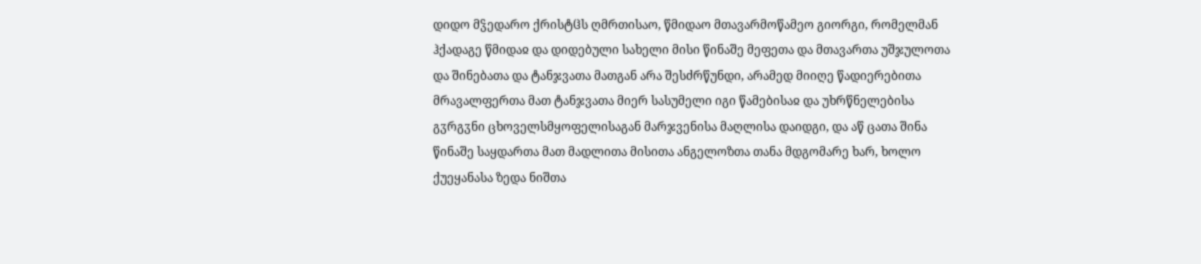დიდო მჴედარო ქრისტჱს ღმრთისაო, წმიდაო მთავარმოწამეო გიორგი, რომელმან ჰქადაგე წმიდაჲ და დიდებული სახელი მისი წინაშე მეფეთა და მთავართა უშჯულოთა და შინებათა და ტანჯვათა მათგან არა შესძრწუნდი, არამედ მიიღე წადიერებითა მრავალფერთა მათ ტანჯვათა მიერ სასუმელი იგი წამებისაჲ და უხრწნელებისა გჳრგჳნი ცხოველსმყოფელისაგან მარჯვენისა მაღლისა დაიდგი, და აწ ცათა შინა წინაშე საყდართა მათ მადლითა მისითა ანგელოზთა თანა მდგომარე ხარ, ხოლო ქუეყანასა ზედა ნიშთა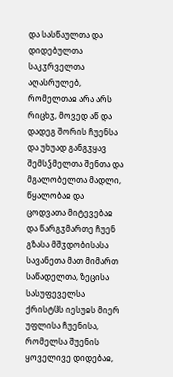და სასწაულთა და დიდებულთა საკჳრველთა აღასრულებ, რომელთაჲ არა არს რიცხჳ, მოვედ აწ და დადეგ შორის ჩუენსა და უხუად განგჳყავ შემსჴმელთა შენთა და მგალობელთა მადლი, წყალობაჲ და ცოდვათა მიტევებაჲ და წარგჳმართე ჩუენ გზასა მშჳდობისასა სავანეთა მათ მიმართ საწადელთა, ზეცისა სასუფეველსა ქრისტჱს იესუჲს მიერ უფლისა ჩუენისა, რომელსა შუენის ყოველივე დიდებაჲ,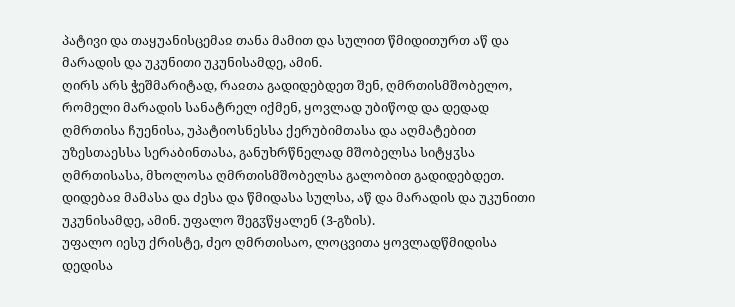პატივი და თაყუანისცემაჲ თანა მამით და სულით წმიდითურთ აწ და მარადის და უკუნითი უკუნისამდე, ამინ.
ღირს არს ჭეშმარიტად, რაჲთა გადიდებდეთ შენ, ღმრთისმშობელო, რომელი მარადის სანატრელ იქმენ, ყოვლად უბიწოდ და დედად ღმრთისა ჩუენისა, უპატიოსნესსა ქერუბიმთასა და აღმატებით უზესთაესსა სერაბინთასა, განუხრწნელად მშობელსა სიტყჳსა ღმრთისასა, მხოლოსა ღმრთისმშობელსა გალობით გადიდებდეთ.
დიდებაჲ მამასა და ძესა და წმიდასა სულსა, აწ და მარადის და უკუნითი უკუნისამდე, ამინ. უფალო შეგჳწყალენ (3-გზის).
უფალო იესუ ქრისტე, ძეო ღმრთისაო, ლოცვითა ყოვლადწმიდისა დედისა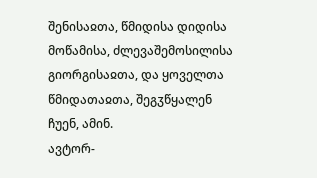შენისაჲთა, წმიდისა დიდისა მოწამისა, ძლევაშემოსილისა გიორგისაჲთა, და ყოველთა წმიდათაჲთა, შეგჳწყალენ ჩუენ, ამინ.
ავტორ-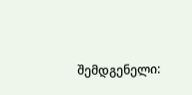შემდგენელი: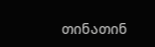თინათინ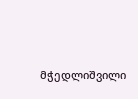მჭედლიშვილი